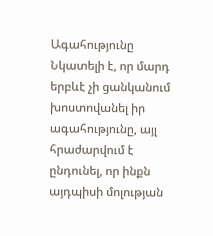Ագահությունը
Նկատելի է, որ մարդ երբևէ չի ցանկանում խոստովանել իր ագահությունը, այլ հրաժարվում է ընդունել, որ ինքն այդպիսի մոլության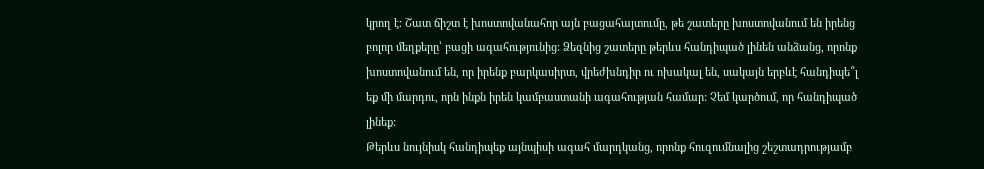կրող է։ Շատ ճիշտ է խոստովանահոր այն բացահայտումը, թե շատերը խոստովանում են իրենց բոլոր մեղքերը՝ բացի ագահությունից: Ձեզնից շատերը թերևս հանդիպած լինեն անձանց, որոնք խոստովանում են, որ իրենք բարկասիրտ, վրեժխնդիր ու ոխակալ են, սակայն երբևէ հանդիպե՞լ եք մի մարդու, որն ինքն իրեն կամբաստանի ագահության համար: Չեմ կարծում, որ հանդիպած լինեք:
Թերևս նույնիսկ հանդիպեք այնպիսի ագահ մարդկանց, որոնք հուզումնալից շեշտադրությամբ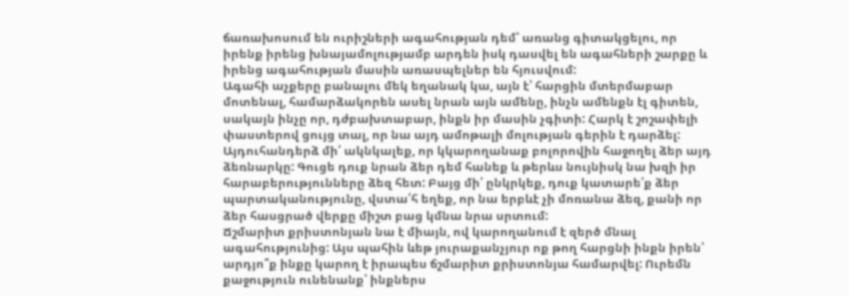ճառախոսում են ուրիշների ագահության դեմ՝ առանց գիտակցելու, որ իրենք իրենց խնայամոլությամբ արդեն իսկ դասվել են ագահների շարքը և իրենց ագահության մասին առասպելներ են հյուսվում:
Ագահի աչքերը բանալու մեկ եղանակ կա, այն է՝ հարցին մտերմաբար մոտենալ, համարձակորեն ասել նրան այն ամենը, ինչն ամենքն էլ գիտեն, սակայն ինչը որ, դժբախտաբար, ինքն իր մասին չգիտի: Հարկ է շոշափելի փաստերով ցույց տալ, որ նա այդ ամոթալի մոլության գերին է դարձել:
Այդուհանդերձ մի՛ ակնկալեք, որ կկարողանաք բոլորովին հաջողել ձեր այդ ձեռնարկը: Գուցե դուք նրան ձեր դեմ հանեք և թերևս նույնիսկ նա խզի իր հարաբերությունները ձեզ հետ: Բայց մի՛ ընկրկեք, դուք կատարե՛ք ձեր պարտականությունը, վստա՛հ եղեք, որ նա երբևէ չի մոռանա ձեզ, քանի որ ձեր հասցրած վերքը միշտ բաց կմնա նրա սրտում:
Ճշմարիտ քրիստոնյան նա է միայն, ով կարողանում է զերծ մնալ ագահությունից: Այս պահին ևեթ յուրաքանչյուր ոք թող հարցնի ինքն իրեն՝ արդյո՞ք ինքը կարող է իրապես ճշմարիտ քրիստոնյա համարվել: Ուրեմն քաջություն ունենանք՝ ինքներս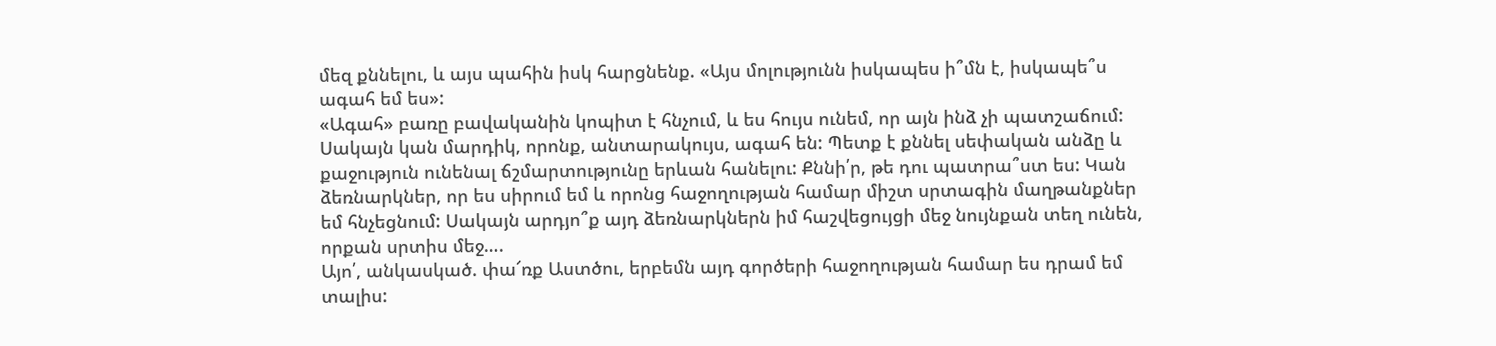մեզ քննելու, և այս պահին իսկ հարցնենք. «Այս մոլությունն իսկապես ի՞մն է, իսկապե՞ս ագահ եմ ես»:
«Ագահ» բառը բավականին կոպիտ է հնչում, և ես հույս ունեմ, որ այն ինձ չի պատշաճում: Սակայն կան մարդիկ, որոնք, անտարակույս, ագահ են: Պետք է քննել սեփական անձը և քաջություն ունենալ ճշմարտությունը երևան հանելու: Քննի՛ր, թե դու պատրա՞ստ ես: Կան ձեռնարկներ, որ ես սիրում եմ և որոնց հաջողության համար միշտ սրտագին մաղթանքներ եմ հնչեցնում: Սակայն արդյո՞ք այդ ձեռնարկներն իմ հաշվեցույցի մեջ նույնքան տեղ ունեն, որքան սրտիս մեջ….
Այո՛, անկասկած. փա՜ռք Աստծու, երբեմն այդ գործերի հաջողության համար ես դրամ եմ տալիս: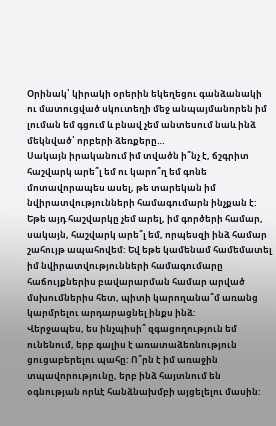Օրինակ՝ կիրակի օրերին եկեղեցու գանձանակի ու մատուցված սկուտեղի մեջ անպայմանորեն իմ լուման եմ գցում և բնավ չեմ անտեսում նաև ինձ մեկնված՝ որբերի ձեռքերը…
Սակայն իրականում իմ տվածն ի՞նչ է, ճշգրիտ հաշվարկ արե՞լ եմ ու կարո՞ղ եմ գոնե մոտավորապես ասել, թե տարեկան իմ նվիրատվությունների համագումարն ինչքան է: Եթե այդ հաշվարկը չեմ արել, իմ գործերի համար, սակայն, հաշվարկ արե՞լ եմ, որպեսզի ինձ համար շահույթ ապահովեմ: Եվ եթե կամենամ համեմատել իմ նվիրատվությունների համագումարը հաճույքներիս բավարարման համար արված մսխումներիս հետ, պիտի կարողանա՞մ առանց կարմրելու արդարացնել ինքս ինձ:
Վերջապես, ես ինչպիսի՞ զգացողություն եմ ունենում, երբ գալիս է առատաձեռնություն ցուցաբերելու պահը: Ո՞րն է իմ առաջին տպավորությունը, երբ ինձ հայտնում են օգնության որևէ հանձնախմբի այցելելու մասին: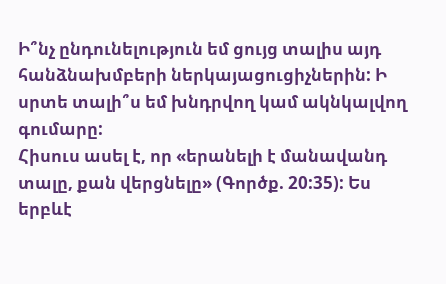Ի՞նչ ընդունելություն եմ ցույց տալիս այդ հանձնախմբերի ներկայացուցիչներին: Ի սրտե տալի՞ս եմ խնդրվող կամ ակնկալվող գումարը:
Հիսուս ասել է, որ «երանելի է մանավանդ տալը, քան վերցնելը» (Գործք. 20:35): Ես երբևէ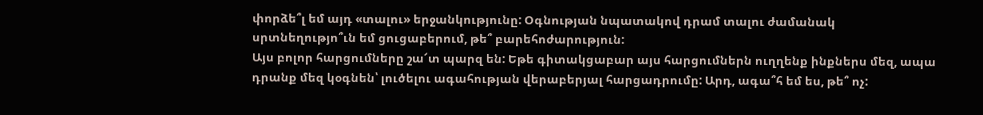փորձե՞լ եմ այդ «տալու» երջանկությունը: Օգնության նպատակով դրամ տալու ժամանակ սրտնեղությո՞ւն եմ ցուցաբերում, թե՞ բարեհոժարություն:
Այս բոլոր հարցումները շա՜տ պարզ են: Եթե գիտակցաբար այս հարցումներն ուղղենք ինքներս մեզ, ապա դրանք մեզ կօգնեն՝ լուծելու ագահության վերաբերյալ հարցադրումը: Արդ, ագա՞հ եմ ես, թե՞ ոչ: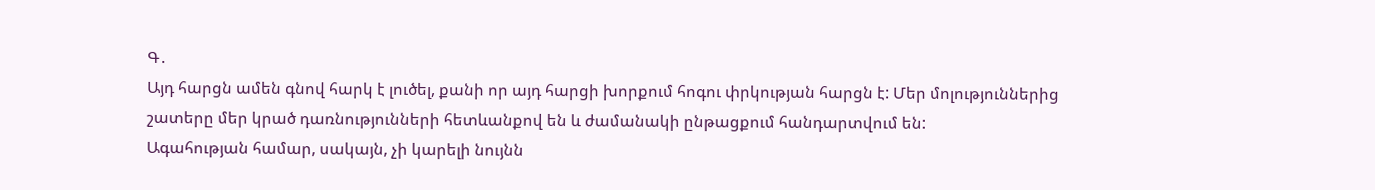Գ․
Այդ հարցն ամեն գնով հարկ է լուծել, քանի որ այդ հարցի խորքում հոգու փրկության հարցն է: Մեր մոլություններից շատերը մեր կրած դառնությունների հետևանքով են և ժամանակի ընթացքում հանդարտվում են:
Ագահության համար, սակայն, չի կարելի նույնն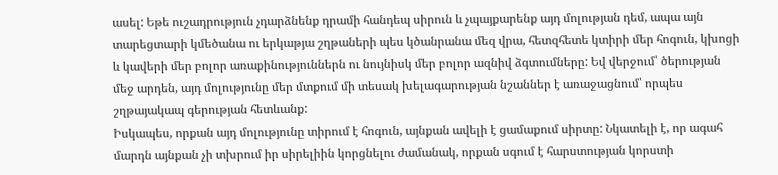ասել: Եթե ուշադրություն չդարձնենք դրամի հանդեպ սիրուն և չպայքարենք այդ մոլության դեմ, ապա այն տարեցտարի կմեծանա ու երկաթյա շղթաների պես կծանրանա մեզ վրա, հետզհետե կտիրի մեր հոգուն, կխոցի և կավերի մեր բոլոր առաքինություններն ու նույնիսկ մեր բոլոր ազնիվ ձգտումները: Եվ վերջում՝ ծերության մեջ արդեն, այդ մոլությունը մեր մտքում մի տեսակ խելագարության նշաններ է առաջացնում՝ որպես շղթայակապ գերության հետևանք:
Իսկապես, որքան այդ մոլությունը տիրում է հոգուն, այնքան ավելի է ցամաքում սիրտը: Նկատելի է, որ ագահ մարդն այնքան չի տխրում իր սիրելիին կորցնելու ժամանակ, որքան սգում է հարստության կորստի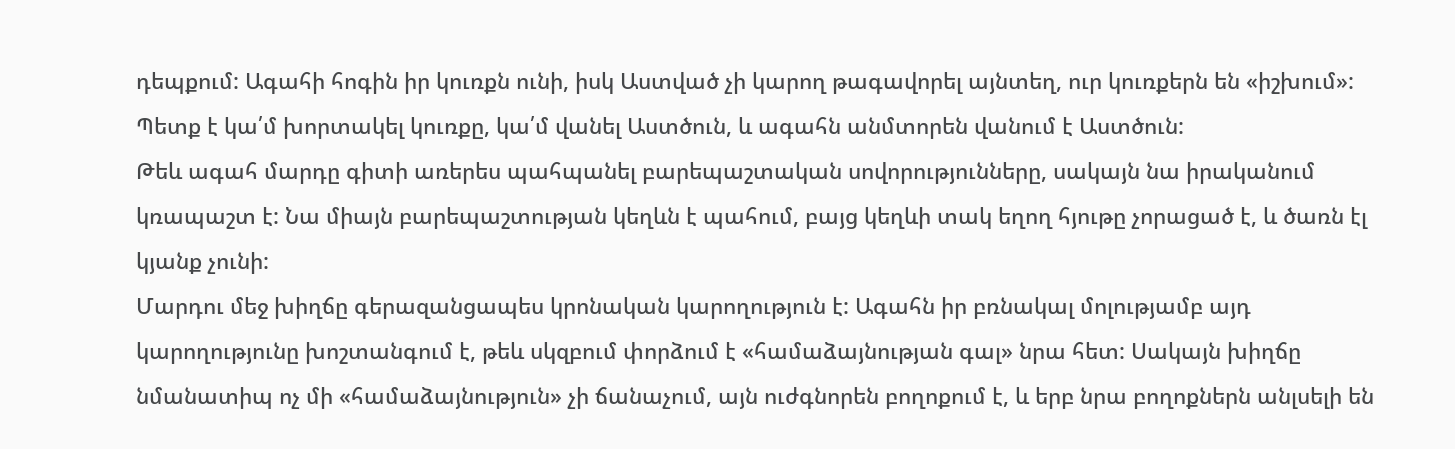դեպքում: Ագահի հոգին իր կուռքն ունի, իսկ Աստված չի կարող թագավորել այնտեղ, ուր կուռքերն են «իշխում»: Պետք է կա՛մ խորտակել կուռքը, կա՛մ վանել Աստծուն, և ագահն անմտորեն վանում է Աստծուն:
Թեև ագահ մարդը գիտի առերես պահպանել բարեպաշտական սովորությունները, սակայն նա իրականում կռապաշտ է: Նա միայն բարեպաշտության կեղևն է պահում, բայց կեղևի տակ եղող հյութը չորացած է, և ծառն էլ կյանք չունի:
Մարդու մեջ խիղճը գերազանցապես կրոնական կարողություն է: Ագահն իր բռնակալ մոլությամբ այդ կարողությունը խոշտանգում է, թեև սկզբում փորձում է «համաձայնության գալ» նրա հետ: Սակայն խիղճը նմանատիպ ոչ մի «համաձայնություն» չի ճանաչում, այն ուժգնորեն բողոքում է, և երբ նրա բողոքներն անլսելի են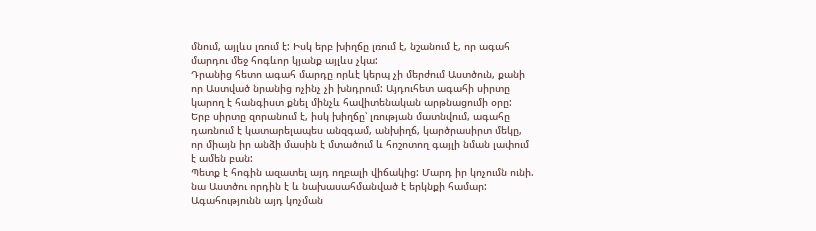մնում, այլևս լռում է: Իսկ երբ խիղճը լռում է, նշանում է, որ ագահ մարդու մեջ հոգևոր կյանք այլևս չկա:
Դրանից հետո ագահ մարդը որևէ կերպ չի մերժում Աստծուն, քանի որ Աստված նրանից ոչինչ չի խնդրում: Այդուհետ ագահի սիրտը կարող է հանգիստ քնել մինչև հավիտենական արթնացումի օրը:
Երբ սիրտը զորանում է, իսկ խիղճը՝ լռության մատնվում, ագահը դառնում է կատարելապես անզգամ, անխիղճ, կարծրասիրտ մեկը, որ միայն իր անձի մասին է մտածում և հոշոտող գայլի նման լափում է ամեն բան:
Պետք է հոգին ազատել այդ ողբալի վիճակից: Մարդ իր կոչումն ունի. նա Աստծու որդին է և նախասահմանված է երկնքի համար: Ագահությունն այդ կոչման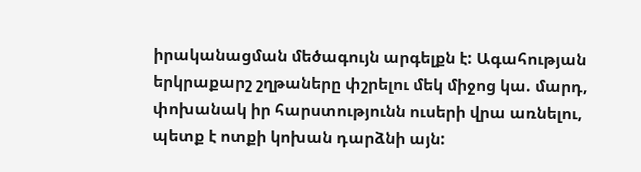իրականացման մեծագույն արգելքն է: Ագահության երկրաքարշ շղթաները փշրելու մեկ միջոց կա. մարդ, փոխանակ իր հարստությունն ուսերի վրա առնելու, պետք է ոտքի կոխան դարձնի այն: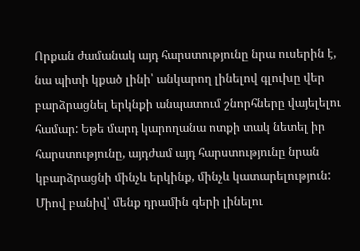Որքան ժամանակ այդ հարստությունը նրա ուսերին է, նա պիտի կքած լինի՝ անկարող լինելով գլուխը վեր բարձրացնել երկնքի անպատում շնորհները վայելելու համար: Եթե մարդ կարողանա ոտքի տակ նետել իր հարստությունը, այդժամ այդ հարստությունը նրան կբարձրացնի մինչև երկինք, մինչև կատարելություն:
Միով բանիվ՝ մենք դրամին գերի լինելու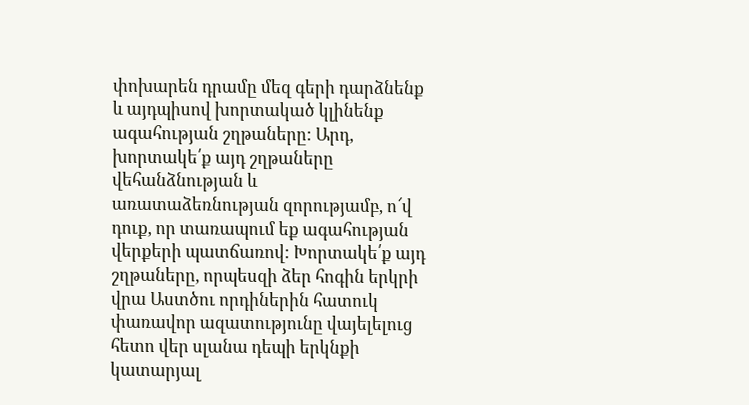փոխարեն դրամը մեզ գերի դարձնենք և այդպիսով խորտակած կլինենք ագահության շղթաները: Արդ, խորտակե՛ք այդ շղթաները վեհանձնության և առատաձեռնության զորությամբ, ո՜վ դուք, որ տառապում եք ագահության վերքերի պատճառով: Խորտակե՛ք այդ շղթաները, որպեսզի ձեր հոգին երկրի վրա Աստծու որդիներին հատուկ փառավոր ազատությունը վայելելուց հետո վեր սլանա դեպի երկնքի կատարյալ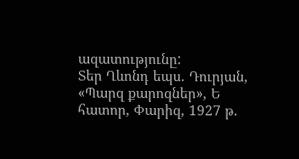ազատությունը:
Տեր Ղևոնդ եպս. Դուրյան, «Պարզ քարոզներ», Ե հատոր, Փարիզ, 1927 թ.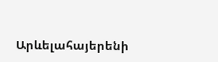Արևելահայերենի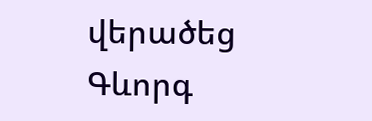վերածեց Գևորգ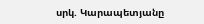սրկ. Կարապետյանը